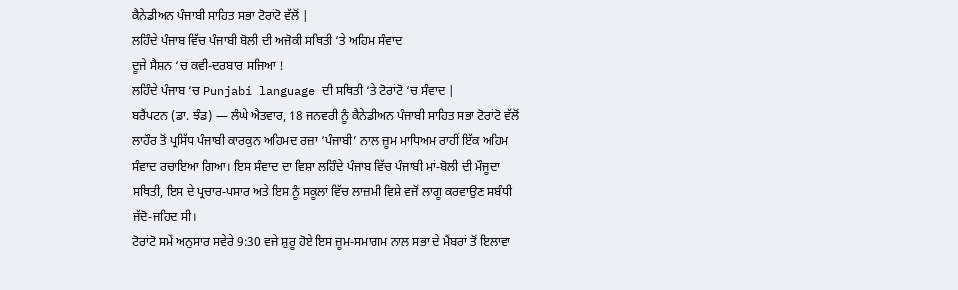ਕੈਨੇਡੀਅਨ ਪੰਜਾਬੀ ਸਾਹਿਤ ਸਭਾ ਟੋਰਾਂਟੋ ਵੱਲੋਂ |
ਲਹਿੰਦੇ ਪੰਜਾਬ ਵਿੱਚ ਪੰਜਾਬੀ ਬੋਲੀ ਦੀ ਅਜੋਕੀ ਸਥਿਤੀ ‘ਤੇ ਅਹਿਮ ਸੰਵਾਦ
ਦੂਜੇ ਸੈਸ਼ਨ ‘ਚ ਕਵੀ-ਦਰਬਾਰ ਸਜਿਆ !
ਲਹਿੰਦੇ ਪੰਜਾਬ ‘ਚ Punjabi language ਦੀ ਸਥਿਤੀ ‘ਤੇ ਟੋਰਾਂਟੋ ‘ਚ ਸੰਵਾਦ |
ਬਰੈਂਪਟਨ (ਡਾ. ਝੰਡ) — ਲੰਘੇ ਐਤਵਾਰ, 18 ਜਨਵਰੀ ਨੂੰ ਕੈਨੇਡੀਅਨ ਪੰਜਾਬੀ ਸਾਹਿਤ ਸਭਾ ਟੋਰਾਂਟੋ ਵੱਲੋਂ ਲਾਹੌਰ ਤੋਂ ਪ੍ਰਸਿੱਧ ਪੰਜਾਬੀ ਕਾਰਕੁਨ ਅਹਿਮਦ ਰਜ਼ਾ ‘ਪੰਜਾਬੀ’ ਨਾਲ ਜ਼ੂਮ ਮਾਧਿਅਮ ਰਾਹੀਂ ਇੱਕ ਅਹਿਮ ਸੰਵਾਦ ਰਚਾਇਆ ਗਿਆ। ਇਸ ਸੰਵਾਦ ਦਾ ਵਿਸ਼ਾ ਲਹਿੰਦੇ ਪੰਜਾਬ ਵਿੱਚ ਪੰਜਾਬੀ ਮਾਂ-ਬੋਲੀ ਦੀ ਮੌਜੂਦਾ ਸਥਿਤੀ, ਇਸ ਦੇ ਪ੍ਰਚਾਰ-ਪਸਾਰ ਅਤੇ ਇਸ ਨੂੰ ਸਕੂਲਾਂ ਵਿੱਚ ਲਾਜ਼ਮੀ ਵਿਸ਼ੇ ਵਜੋਂ ਲਾਗੂ ਕਰਵਾਉਣ ਸਬੰਧੀ ਜੱਦੋ-ਜਹਿਦ ਸੀ।
ਟੋਰਾਂਟੋ ਸਮੇਂ ਅਨੁਸਾਰ ਸਵੇਰੇ 9:30 ਵਜੇ ਸ਼ੁਰੂ ਹੋਏ ਇਸ ਜ਼ੂਮ-ਸਮਾਗਮ ਨਾਲ ਸਭਾ ਦੇ ਮੈਂਬਰਾਂ ਤੋਂ ਇਲਾਵਾ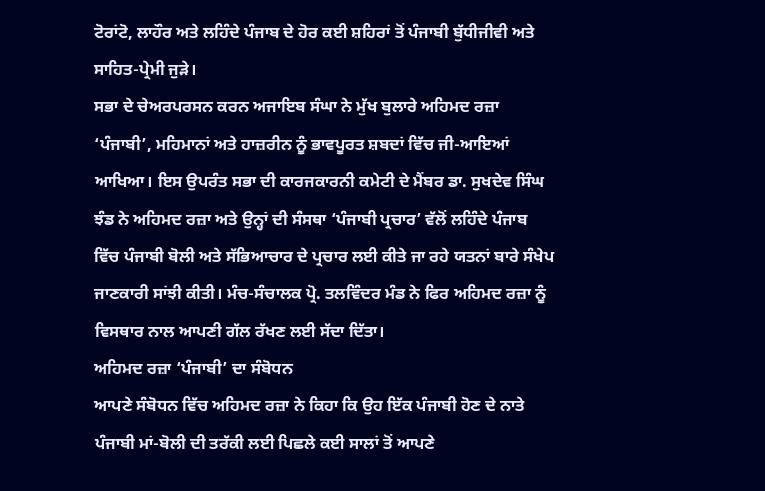ਟੋਰਾਂਟੋ, ਲਾਹੌਰ ਅਤੇ ਲਹਿੰਦੇ ਪੰਜਾਬ ਦੇ ਹੋਰ ਕਈ ਸ਼ਹਿਰਾਂ ਤੋਂ ਪੰਜਾਬੀ ਬੁੱਧੀਜੀਵੀ ਅਤੇ ਸਾਹਿਤ-ਪ੍ਰੇਮੀ ਜੁੜੇ।
ਸਭਾ ਦੇ ਚੇਅਰਪਰਸਨ ਕਰਨ ਅਜਾਇਬ ਸੰਘਾ ਨੇ ਮੁੱਖ ਬੁਲਾਰੇ ਅਹਿਮਦ ਰਜ਼ਾ ‘ਪੰਜਾਬੀ’, ਮਹਿਮਾਨਾਂ ਅਤੇ ਹਾਜ਼ਰੀਨ ਨੂੰ ਭਾਵਪੂਰਤ ਸ਼ਬਦਾਂ ਵਿੱਚ ਜੀ-ਆਇਆਂ ਆਖਿਆ। ਇਸ ਉਪਰੰਤ ਸਭਾ ਦੀ ਕਾਰਜਕਾਰਨੀ ਕਮੇਟੀ ਦੇ ਮੈਂਬਰ ਡਾ. ਸੁਖਦੇਵ ਸਿੰਘ ਝੰਡ ਨੇ ਅਹਿਮਦ ਰਜ਼ਾ ਅਤੇ ਉਨ੍ਹਾਂ ਦੀ ਸੰਸਥਾ ‘ਪੰਜਾਬੀ ਪ੍ਰਚਾਰ’ ਵੱਲੋਂ ਲਹਿੰਦੇ ਪੰਜਾਬ ਵਿੱਚ ਪੰਜਾਬੀ ਬੋਲੀ ਅਤੇ ਸੱਭਿਆਚਾਰ ਦੇ ਪ੍ਰਚਾਰ ਲਈ ਕੀਤੇ ਜਾ ਰਹੇ ਯਤਨਾਂ ਬਾਰੇ ਸੰਖੇਪ ਜਾਣਕਾਰੀ ਸਾਂਝੀ ਕੀਤੀ। ਮੰਚ-ਸੰਚਾਲਕ ਪ੍ਰੋ. ਤਲਵਿੰਦਰ ਮੰਡ ਨੇ ਫਿਰ ਅਹਿਮਦ ਰਜ਼ਾ ਨੂੰ ਵਿਸਥਾਰ ਨਾਲ ਆਪਣੀ ਗੱਲ ਰੱਖਣ ਲਈ ਸੱਦਾ ਦਿੱਤਾ।
ਅਹਿਮਦ ਰਜ਼ਾ ‘ਪੰਜਾਬੀ’ ਦਾ ਸੰਬੋਧਨ
ਆਪਣੇ ਸੰਬੋਧਨ ਵਿੱਚ ਅਹਿਮਦ ਰਜ਼ਾ ਨੇ ਕਿਹਾ ਕਿ ਉਹ ਇੱਕ ਪੰਜਾਬੀ ਹੋਣ ਦੇ ਨਾਤੇ ਪੰਜਾਬੀ ਮਾਂ-ਬੋਲੀ ਦੀ ਤਰੱਕੀ ਲਈ ਪਿਛਲੇ ਕਈ ਸਾਲਾਂ ਤੋਂ ਆਪਣੇ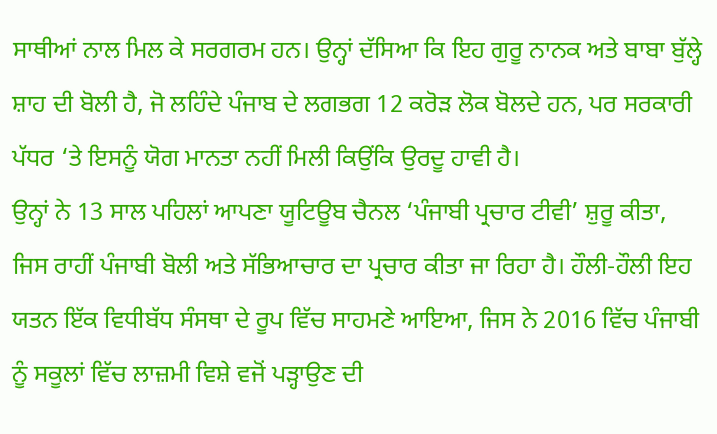ਸਾਥੀਆਂ ਨਾਲ ਮਿਲ ਕੇ ਸਰਗਰਮ ਹਨ। ਉਨ੍ਹਾਂ ਦੱਸਿਆ ਕਿ ਇਹ ਗੁਰੂ ਨਾਨਕ ਅਤੇ ਬਾਬਾ ਬੁੱਲ੍ਹੇ ਸ਼ਾਹ ਦੀ ਬੋਲੀ ਹੈ, ਜੋ ਲਹਿੰਦੇ ਪੰਜਾਬ ਦੇ ਲਗਭਗ 12 ਕਰੋੜ ਲੋਕ ਬੋਲਦੇ ਹਨ, ਪਰ ਸਰਕਾਰੀ ਪੱਧਰ ‘ਤੇ ਇਸਨੂੰ ਯੋਗ ਮਾਨਤਾ ਨਹੀਂ ਮਿਲੀ ਕਿਉਂਕਿ ਉਰਦੂ ਹਾਵੀ ਹੈ।
ਉਨ੍ਹਾਂ ਨੇ 13 ਸਾਲ ਪਹਿਲਾਂ ਆਪਣਾ ਯੂਟਿਊਬ ਚੈਨਲ ‘ਪੰਜਾਬੀ ਪ੍ਰਚਾਰ ਟੀਵੀ’ ਸ਼ੁਰੂ ਕੀਤਾ, ਜਿਸ ਰਾਹੀਂ ਪੰਜਾਬੀ ਬੋਲੀ ਅਤੇ ਸੱਭਿਆਚਾਰ ਦਾ ਪ੍ਰਚਾਰ ਕੀਤਾ ਜਾ ਰਿਹਾ ਹੈ। ਹੌਲੀ-ਹੌਲੀ ਇਹ ਯਤਨ ਇੱਕ ਵਿਧੀਬੱਧ ਸੰਸਥਾ ਦੇ ਰੂਪ ਵਿੱਚ ਸਾਹਮਣੇ ਆਇਆ, ਜਿਸ ਨੇ 2016 ਵਿੱਚ ਪੰਜਾਬੀ ਨੂੰ ਸਕੂਲਾਂ ਵਿੱਚ ਲਾਜ਼ਮੀ ਵਿਸ਼ੇ ਵਜੋਂ ਪੜ੍ਹਾਉਣ ਦੀ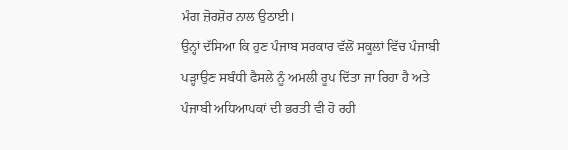ਮੰਗ ਜ਼ੋਰਸ਼ੋਰ ਨਾਲ ਉਠਾਈ।
ਉਨ੍ਹਾਂ ਦੱਸਿਆ ਕਿ ਹੁਣ ਪੰਜਾਬ ਸਰਕਾਰ ਵੱਲੋਂ ਸਕੂਲਾਂ ਵਿੱਚ ਪੰਜਾਬੀ ਪੜ੍ਹਾਉਣ ਸਬੰਧੀ ਫੈਸਲੇ ਨੂੰ ਅਮਲੀ ਰੂਪ ਦਿੱਤਾ ਜਾ ਰਿਹਾ ਹੈ ਅਤੇ ਪੰਜਾਬੀ ਅਧਿਆਪਕਾਂ ਦੀ ਭਰਤੀ ਵੀ ਹੋ ਰਹੀ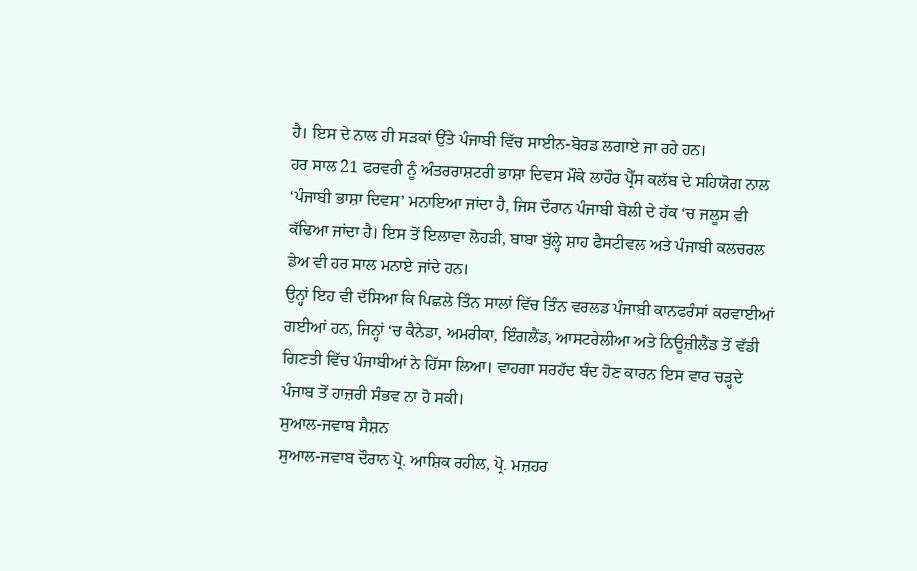ਹੈ। ਇਸ ਦੇ ਨਾਲ ਹੀ ਸੜਕਾਂ ਉੱਤੇ ਪੰਜਾਬੀ ਵਿੱਚ ਸਾਈਨ-ਬੋਰਡ ਲਗਾਏ ਜਾ ਰਹੇ ਹਨ।
ਹਰ ਸਾਲ 21 ਫਰਵਰੀ ਨੂੰ ਅੰਤਰਰਾਸ਼ਟਰੀ ਭਾਸ਼ਾ ਦਿਵਸ ਮੌਕੇ ਲਾਹੌਰ ਪ੍ਰੈੱਸ ਕਲੱਬ ਦੇ ਸਹਿਯੋਗ ਨਾਲ ‘ਪੰਜਾਬੀ ਭਾਸ਼ਾ ਦਿਵਸ’ ਮਨਾਇਆ ਜਾਂਦਾ ਹੈ, ਜਿਸ ਦੌਰਾਨ ਪੰਜਾਬੀ ਬੋਲੀ ਦੇ ਹੱਕ ‘ਚ ਜਲੂਸ ਵੀ ਕੱਢਿਆ ਜਾਂਦਾ ਹੈ। ਇਸ ਤੋਂ ਇਲਾਵਾ ਲੋਹੜੀ, ਬਾਬਾ ਬੁੱਲ੍ਹੇ ਸ਼ਾਹ ਫੈਸਟੀਵਲ ਅਤੇ ਪੰਜਾਬੀ ਕਲਚਰਲ ਡੇਅ ਵੀ ਹਰ ਸਾਲ ਮਨਾਏ ਜਾਂਦੇ ਹਨ।
ਉਨ੍ਹਾਂ ਇਹ ਵੀ ਦੱਸਿਆ ਕਿ ਪਿਛਲੇ ਤਿੰਨ ਸਾਲਾਂ ਵਿੱਚ ਤਿੰਨ ਵਰਲਡ ਪੰਜਾਬੀ ਕਾਨਫਰੰਸਾਂ ਕਰਵਾਈਆਂ ਗਈਆਂ ਹਨ, ਜਿਨ੍ਹਾਂ ‘ਚ ਕੈਨੇਡਾ, ਅਮਰੀਕਾ, ਇੰਗਲੈਂਡ, ਆਸਟਰੇਲੀਆ ਅਤੇ ਨਿਊਜ਼ੀਲੈਂਡ ਤੋਂ ਵੱਡੀ ਗਿਣਤੀ ਵਿੱਚ ਪੰਜਾਬੀਆਂ ਨੇ ਹਿੱਸਾ ਲਿਆ। ਵਾਹਗਾ ਸਰਹੱਦ ਬੰਦ ਹੋਣ ਕਾਰਨ ਇਸ ਵਾਰ ਚੜ੍ਹਦੇ ਪੰਜਾਬ ਤੋਂ ਹਾਜ਼ਰੀ ਸੰਭਵ ਨਾ ਹੋ ਸਕੀ।
ਸੁਆਲ-ਜਵਾਬ ਸੈਸ਼ਨ
ਸੁਆਲ-ਜਵਾਬ ਦੌਰਾਨ ਪ੍ਰੋ. ਆਸ਼ਿਕ ਰਹੀਲ, ਪ੍ਰੋ. ਮਜ਼ਹਰ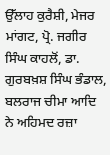ਉੱਲਾਹ ਕੁਰੈਸ਼ੀ, ਮੇਜਰ ਮਾਂਗਟ, ਪ੍ਰੋ. ਜਗੀਰ ਸਿੰਘ ਕਾਹਲੋਂ, ਡਾ. ਗੁਰਬਖ਼ਸ਼ ਸਿੰਘ ਭੰਡਾਲ, ਬਲਰਾਜ ਚੀਮਾ ਆਦਿ ਨੇ ਅਹਿਮਦ ਰਜ਼ਾ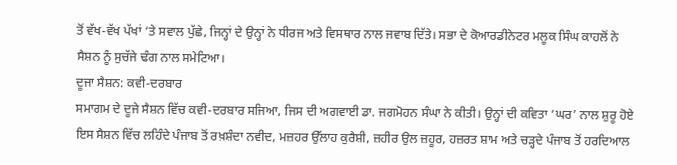ਤੋਂ ਵੱਖ-ਵੱਖ ਪੱਖਾਂ ‘ਤੇ ਸਵਾਲ ਪੁੱਛੇ, ਜਿਨ੍ਹਾਂ ਦੇ ਉਨ੍ਹਾਂ ਨੇ ਧੀਰਜ ਅਤੇ ਵਿਸਥਾਰ ਨਾਲ ਜਵਾਬ ਦਿੱਤੇ। ਸਭਾ ਦੇ ਕੋਆਰਡੀਨੇਟਰ ਮਲੂਕ ਸਿੰਘ ਕਾਹਲੋਂ ਨੇ ਸੈਸ਼ਨ ਨੂੰ ਸੁਚੱਜੇ ਢੰਗ ਨਾਲ ਸਮੇਟਿਆ।
ਦੂਜਾ ਸੈਸ਼ਨ: ਕਵੀ-ਦਰਬਾਰ
ਸਮਾਗਮ ਦੇ ਦੂਜੇ ਸੈਸ਼ਨ ਵਿੱਚ ਕਵੀ-ਦਰਬਾਰ ਸਜਿਆ, ਜਿਸ ਦੀ ਅਗਵਾਈ ਡਾ. ਜਗਮੋਹਨ ਸੰਘਾ ਨੇ ਕੀਤੀ। ਉਨ੍ਹਾਂ ਦੀ ਕਵਿਤਾ ‘ਘਰ’ ਨਾਲ ਸ਼ੁਰੂ ਹੋਏ ਇਸ ਸੈਸ਼ਨ ਵਿੱਚ ਲਹਿੰਦੇ ਪੰਜਾਬ ਤੋਂ ਰਖ਼ਸ਼ੰਦਾ ਨਵੀਦ, ਮਜ਼ਹਰ ਉੱਲਾਹ ਕੁਰੈਸ਼ੀ, ਜ਼ਹੀਰ ਉਲ ਜ਼ਹੂਰ, ਹਜ਼ਰਤ ਸ਼ਾਮ ਅਤੇ ਚੜ੍ਹਦੇ ਪੰਜਾਬ ਤੋਂ ਹਰਦਿਆਲ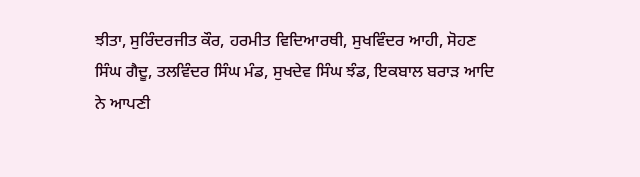ਝੀਤਾ, ਸੁਰਿੰਦਰਜੀਤ ਕੌਰ, ਹਰਮੀਤ ਵਿਦਿਆਰਥੀ, ਸੁਖਵਿੰਦਰ ਆਹੀ, ਸੋਹਣ ਸਿੰਘ ਗੈਦੂ, ਤਲਵਿੰਦਰ ਸਿੰਘ ਮੰਡ, ਸੁਖਦੇਵ ਸਿੰਘ ਝੰਡ, ਇਕਬਾਲ ਬਰਾੜ ਆਦਿ ਨੇ ਆਪਣੀ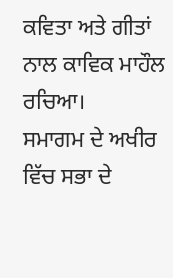ਕਵਿਤਾ ਅਤੇ ਗੀਤਾਂ ਨਾਲ ਕਾਵਿਕ ਮਾਹੌਲ ਰਚਿਆ।
ਸਮਾਗਮ ਦੇ ਅਖੀਰ ਵਿੱਚ ਸਭਾ ਦੇ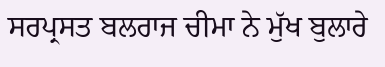ਸਰਪ੍ਰਸਤ ਬਲਰਾਜ ਚੀਮਾ ਨੇ ਮੁੱਖ ਬੁਲਾਰੇ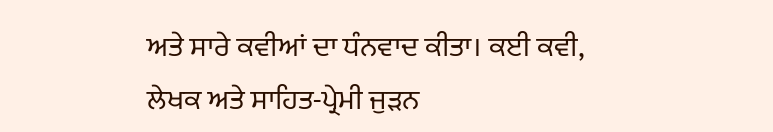ਅਤੇ ਸਾਰੇ ਕਵੀਆਂ ਦਾ ਧੰਨਵਾਦ ਕੀਤਾ। ਕਈ ਕਵੀ, ਲੇਖਕ ਅਤੇ ਸਾਹਿਤ-ਪ੍ਰੇਮੀ ਜੁੜਨ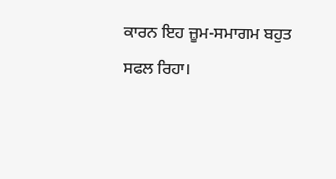ਕਾਰਨ ਇਹ ਜ਼ੂਮ-ਸਮਾਗਮ ਬਹੁਤ ਸਫਲ ਰਿਹਾ।